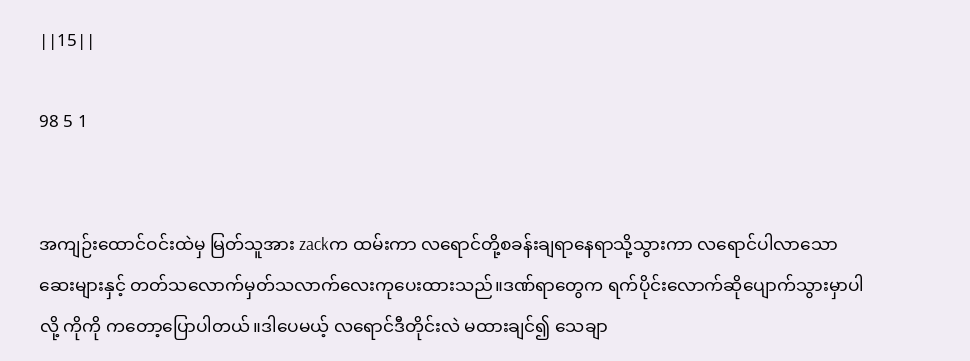||15||

98 5 1


အကျဉ်းထောင်ဝင်းထဲမှ မြတ်သူအား zackက ထမ်းကာ လရောင်တို့စခန်းချရာနေရာသို့သွားကာ လရောင်ပါလာသောဆေးများနှင့် တတ်သလောက်မှတ်သလာက်လေးကုပေးထားသည်။ဒဏ်ရာတွေက ရက်ပိုင်းလောက်ဆိုပျောက်သွားမှာပါလို့ ကိုကို ကတော့ပြောပါတယ်။ဒါပေမယ့် လရောင်ဒီတိုင်းလဲ မထားချင်၍ သေချာ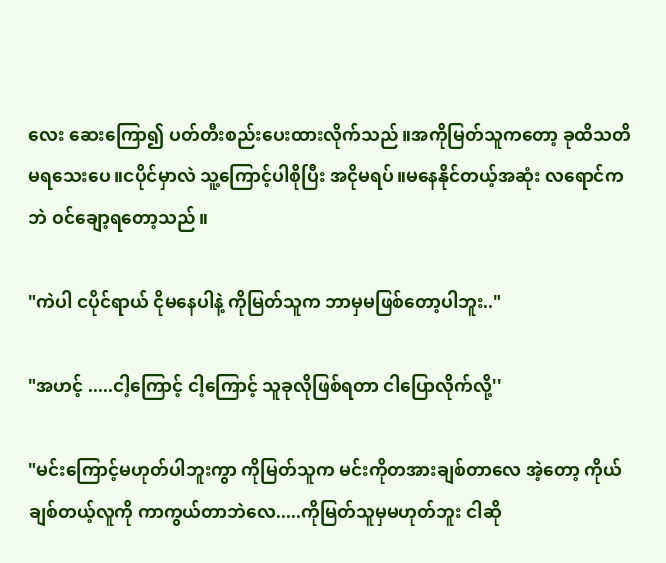လေး ဆေးကြော၍ ပတ်တီးစည်းပေးထားလိုက်သည်။အကိုမြတ်သူကတော့ ခုထိသတိမရသေးပေ။ငပိုင်မှာလဲ သူ့ကြောင့်ပါစိုပြီး အငိုမရပ်။မနေနိုင်တယ့်အဆုံး လရောင်ကဘဲ ဝင်ချော့ရတော့သည်။

"ကဲပါ ငပိုင်ရာယ် ငိုမနေပါနဲ့ ကိုမြတ်သူက ဘာမှမဖြစ်တော့ပါဘူး.."

"အဟင့် .....ငါ့ကြောင့် ငါ့ကြောင့် သူခုလိုဖြစ်ရတာ ငါပြောလိုက်လို့''

"မင်းကြောင့်မဟုတ်ပါဘူးကွာ ကိုမြတ်သူက မင်းကိုတအားချစ်တာလေ အဲ့တော့ ကိုယ်ချစ်တယ့်လူကို ကာကွယ်တာဘဲလေ.....ကိုမြတ်သူမှမဟုတ်ဘူး ငါဆို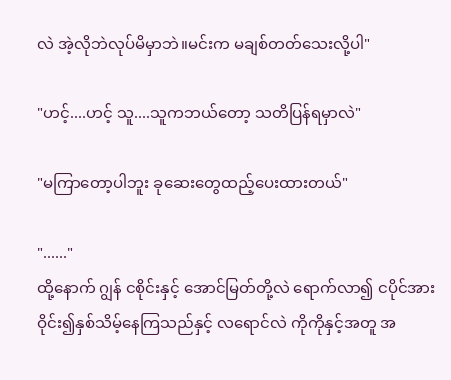လဲ အဲ့လိုဘဲလုပ်မိမှာဘဲ။မင်းက မချစ်တတ်သေးလို့ပါ"

"ဟင့်....ဟင့် သူ....သူကဘယ်တော့ သတိပြန်ရမှာလဲ"

"မကြာတော့ပါဘူး ခုဆေးတွေထည့်ပေးထားတယ်"

"......"
ထို့နောက် ဂျွန် ငစိုင်းနှင့် အောင်မြတ်တို့လဲ ရောက်လာ၍ ငပိုင်အား ဝိုင်း၍နှစ်သိမ့်နေကြသည်နှင့် လရောင်လဲ ကိုကိုနှင့်အတူ အ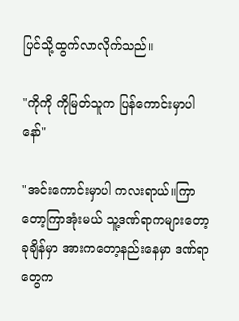ပြင်သို့ထွက်လာလိုက်သည်။

"ကိုကို ကိုမြတ်သူက ပြန်ကောင်းမှာပါနော်"

"အင်းကောင်းမှာပါ ကလးရာယ်။ကြာတော့ကြာအုံးမယ် သူ့ဒဏ်ရာကများတော့ ခုချိန်မှာ အားကတော့နည်းနေမှာ ဒဏ်ရာတွေက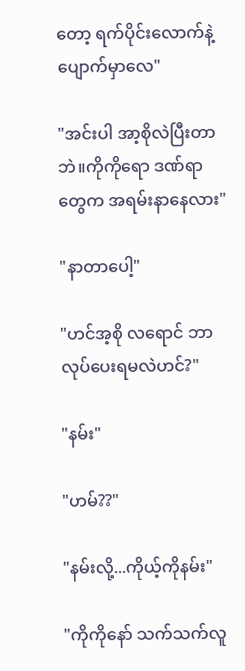တော့ ရက်ပိုင်းလောက်နဲ့ပျောက်မှာလေ"

"အင်းပါ အာ့စိုလဲပြီးတာဘဲ။ကိုကိုရော ဒဏ်ရာတွေက အရမ်းနာနေလား"

"နာတာပေါ့"

"ဟင်အ့စို လရောင် ဘာလုပ်ပေးရမလဲဟင်?"

"နမ်း"

"ဟမ်??"

"နမ်းလို့...ကိုယ့်ကိုနမ်း"

"ကိုကိုနော် သက်သက်လူ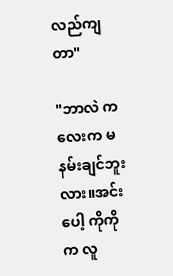လည်ကျတာ"

"ဘာလဲ ကလေးက မနမ်းချင်ဘူးလား။အင်းပေါ့ ကိုကိုက လူ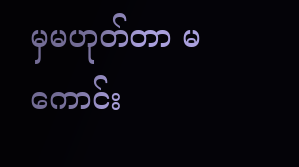မှမဟုတ်တာ မကောင်း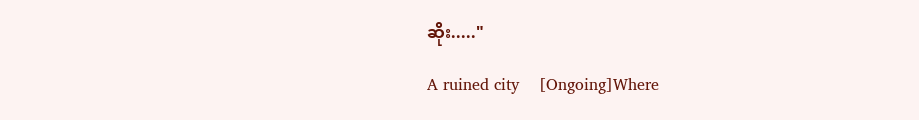ဆိုး....."

A ruined city    [Ongoing]Where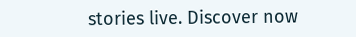stories live. Discover now